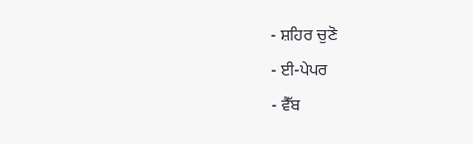- ਸ਼ਹਿਰ ਚੁਣੋ
- ਈ-ਪੇਪਰ
- ਵੈੱਬ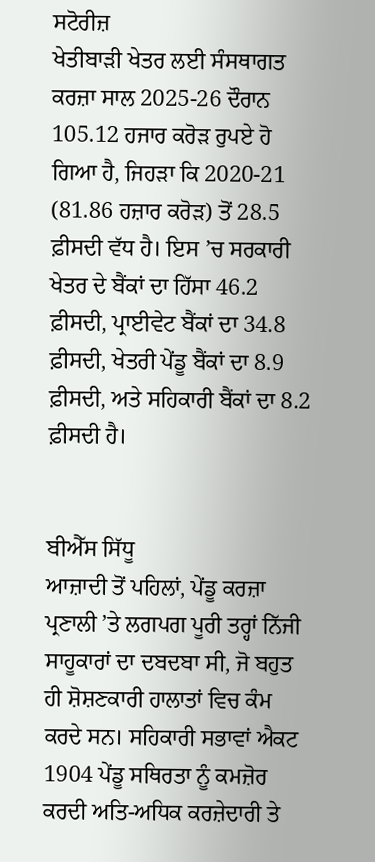ਸਟੋਰੀਜ਼
ਖੇਤੀਬਾੜੀ ਖੇਤਰ ਲਈ ਸੰਸਥਾਗਤ ਕਰਜ਼ਾ ਸਾਲ 2025-26 ਦੌਰਾਨ 105.12 ਹਜਾਰ ਕਰੋੜ ਰੁਪਏ ਹੋ ਗਿਆ ਹੈ, ਜਿਹੜਾ ਕਿ 2020-21 (81.86 ਹਜ਼ਾਰ ਕਰੋੜ) ਤੋਂ 28.5 ਫ਼ੀਸਦੀ ਵੱਧ ਹੈ। ਇਸ ’ਚ ਸਰਕਾਰੀ ਖੇਤਰ ਦੇ ਬੈਂਕਾਂ ਦਾ ਹਿੱਸਾ 46.2 ਫ਼ੀਸਦੀ, ਪ੍ਰਾਈਵੇਟ ਬੈਂਕਾਂ ਦਾ 34.8 ਫ਼ੀਸਦੀ, ਖੇਤਰੀ ਪੇਂਡੂ ਬੈਂਕਾਂ ਦਾ 8.9 ਫ਼ੀਸਦੀ, ਅਤੇ ਸਹਿਕਾਰੀ ਬੈਂਕਾਂ ਦਾ 8.2 ਫ਼ੀਸਦੀ ਹੈ।


ਬੀਐੱਸ ਸਿੱਧੂ
ਆਜ਼ਾਦੀ ਤੋਂ ਪਹਿਲਾਂ, ਪੇਂਡੂ ਕਰਜ਼ਾ ਪ੍ਰਣਾਲੀ ’ਤੇ ਲਗਪਗ ਪੂਰੀ ਤਰ੍ਹਾਂ ਨਿੱਜੀ ਸਾਹੂਕਾਰਾਂ ਦਾ ਦਬਦਬਾ ਸੀ, ਜੋ ਬਹੁਤ ਹੀ ਸ਼ੋਸ਼ਣਕਾਰੀ ਹਾਲਾਤਾਂ ਵਿਚ ਕੰਮ ਕਰਦੇ ਸਨ। ਸਹਿਕਾਰੀ ਸਭਾਵਾਂ ਐਕਟ 1904 ਪੇਂਡੂ ਸਥਿਰਤਾ ਨੂੰ ਕਮਜ਼ੋਰ ਕਰਦੀ ਅਤਿ-ਅਧਿਕ ਕਰਜ਼ੇਦਾਰੀ ਤੇ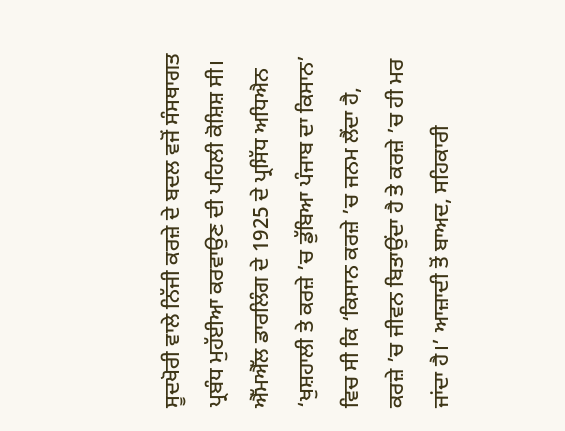ਸੂਦਖੋਰੀ ਵਾਲੇ ਨਿੱਜੀ ਕਰਜ਼ੇ ਦੇ ਬਦਲ ਵਜੋਂ ਸੰਸਥਾਗਤ ਪ੍ਰਬੰਧ ਮੁਹੱਈਆ ਕਰਵਾਉਣ ਦੀ ਪਹਿਲੀ ਕੋਸ਼ਿਸ਼ ਸੀ। ਐੱਮਐੱਲ ਡਾਰਲਿੰਗ ਦੇ 1925 ਦੇ ਪ੍ਰਸਿੱਧ ਅਧਿਐਨ ‘ਖੁਸ਼ਹਾਲੀ ਤੇ ਕਰਜ਼ੇ ’ਚ ਡੁੱਬਿਆ ਪੰਜਾਬ ਦਾ ਕਿਸਾਨ’ ਵਿਚ ਸੀ ਕਿ ‘ਕਿਸਾਨ ਕਰਜ਼ੇ ’ਚ ਜਨਮ ਲੈਂਦਾ ਹੈ, ਕਰਜ਼ੇ ’ਚ ਜੀਵਨ ਬਿਤਾਉਂਦਾ ਹੈ ਤੇ ਕਰਜ਼ੇ ’ਚ ਹੀ ਮਰ ਜਾਂਦਾ ਹੈ।’ ਆਜ਼ਾਦੀ ਤੋਂ ਬਾਅਦ, ਸਹਿਕਾਰੀ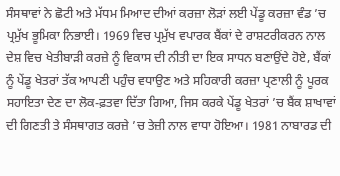ਸੰਸਥਾਵਾਂ ਨੇ ਛੋਟੀ ਅਤੇ ਮੱਧਮ ਮਿਆਦ ਦੀਆਂ ਕਰਜ਼ਾ ਲੋੜਾਂ ਲਈ ਪੇਂਡੂ ਕਰਜ਼ਾ ਵੰਡ ’ਚ ਪ੍ਰਮੁੱਖ ਭੂਮਿਕਾ ਨਿਭਾਈ। 1969 ਵਿਚ ਪ੍ਰਮੁੱਖ ਵਪਾਰਕ ਬੈਂਕਾਂ ਦੇ ਰਾਸ਼ਟਰੀਕਰਨ ਨਾਲ ਦੇਸ਼ ਵਿਚ ਖੇਤੀਬਾੜੀ ਕਰਜ਼ੇ ਨੂੰ ਵਿਕਾਸ ਦੀ ਨੀਤੀ ਦਾ ਇਕ ਸਾਧਨ ਬਣਾਉਂਦੇ ਹੋਏ, ਬੈਂਕਾਂ ਨੂੰ ਪੇਂਡੂ ਖੇਤਰਾਂ ਤੱਕ ਆਪਣੀ ਪਹੁੰਚ ਵਧਾਉਣ ਅਤੇ ਸਹਿਕਾਰੀ ਕਰਜ਼ਾ ਪ੍ਰਣਾਲੀ ਨੂੰ ਪੂਰਕ ਸਹਾਇਤਾ ਦੇਣ ਦਾ ਲੋਕ-ਫ਼ਤਵਾ ਦਿੱਤਾ ਗਿਆ, ਜਿਸ ਕਰਕੇ ਪੇਂਡੂ ਖੇਤਰਾਂ ’ਚ ਬੈਂਕ ਸ਼ਾਖਾਵਾਂ ਦੀ ਗਿਣਤੀ ਤੇ ਸੰਸਥਾਗਤ ਕਰਜ਼ੇ ’ਚ ਤੇਜ਼ੀ ਨਾਲ ਵਾਧਾ ਹੋਇਆ। 1981 ਨਾਬਾਰਡ ਦੀ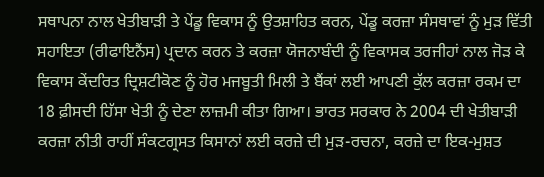ਸਥਾਪਨਾ ਨਾਲ ਖੇਤੀਬਾੜੀ ਤੇ ਪੇਂਡੂ ਵਿਕਾਸ ਨੂੰ ਉਤਸ਼ਾਹਿਤ ਕਰਨ, ਪੇਂਡੂ ਕਰਜ਼ਾ ਸੰਸਥਾਵਾਂ ਨੂੰ ਮੁੜ ਵਿੱਤੀ ਸਹਾਇਤਾ (ਰੀਫਾਇਨੈਂਸ) ਪ੍ਰਦਾਨ ਕਰਨ ਤੇ ਕਰਜ਼ਾ ਯੋਜਨਾਬੰਦੀ ਨੂੰ ਵਿਕਾਸਕ ਤਰਜੀਹਾਂ ਨਾਲ ਜੋੜ ਕੇ ਵਿਕਾਸ ਕੇਂਦਰਿਤ ਦ੍ਰਿਸ਼ਟੀਕੋਣ ਨੂੰ ਹੋਰ ਮਜਬੂਤੀ ਮਿਲੀ ਤੇ ਬੈਂਕਾਂ ਲਈ ਆਪਣੀ ਕੁੱਲ ਕਰਜ਼ਾ ਰਕਮ ਦਾ 18 ਫ਼ੀਸਦੀ ਹਿੱਸਾ ਖੇਤੀ ਨੂੰ ਦੇਣਾ ਲਾਜ਼ਮੀ ਕੀਤਾ ਗਿਆ। ਭਾਰਤ ਸਰਕਾਰ ਨੇ 2004 ਦੀ ਖੇਤੀਬਾੜੀ ਕਰਜ਼ਾ ਨੀਤੀ ਰਾਹੀਂ ਸੰਕਟਗ੍ਰਸਤ ਕਿਸਾਨਾਂ ਲਈ ਕਰਜ਼ੇ ਦੀ ਮੁੜ-ਰਚਨਾ, ਕਰਜ਼ੇ ਦਾ ਇਕ-ਮੁਸ਼ਤ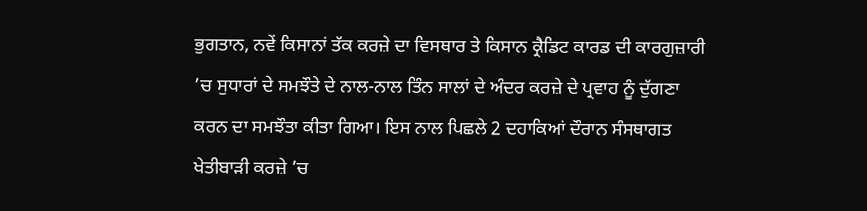ਭੁਗਤਾਨ, ਨਵੇਂ ਕਿਸਾਨਾਂ ਤੱਕ ਕਰਜ਼ੇ ਦਾ ਵਿਸਥਾਰ ਤੇ ਕਿਸਾਨ ਕ੍ਰੈਡਿਟ ਕਾਰਡ ਦੀ ਕਾਰਗੁਜ਼ਾਰੀ ’ਚ ਸੁਧਾਰਾਂ ਦੇ ਸਮਝੌਤੇ ਦੇ ਨਾਲ-ਨਾਲ ਤਿੰਨ ਸਾਲਾਂ ਦੇ ਅੰਦਰ ਕਰਜ਼ੇ ਦੇ ਪ੍ਰਵਾਹ ਨੂੰ ਦੁੱਗਣਾ ਕਰਨ ਦਾ ਸਮਝੌਤਾ ਕੀਤਾ ਗਿਆ। ਇਸ ਨਾਲ ਪਿਛਲੇ 2 ਦਹਾਕਿਆਂ ਦੌਰਾਨ ਸੰਸਥਾਗਤ ਖੇਤੀਬਾੜੀ ਕਰਜ਼ੇ ’ਚ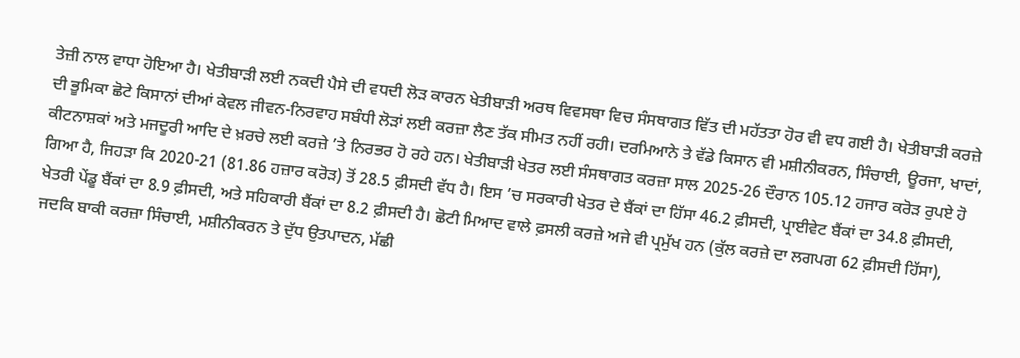ਤੇਜ਼ੀ ਨਾਲ ਵਾਧਾ ਹੋਇਆ ਹੈ। ਖੇਤੀਬਾੜੀ ਲਈ ਨਕਦੀ ਪੈਸੇ ਦੀ ਵਧਦੀ ਲੋੜ ਕਾਰਨ ਖੇਤੀਬਾੜੀ ਅਰਥ ਵਿਵਸਥਾ ਵਿਚ ਸੰਸਥਾਗਤ ਵਿੱਤ ਦੀ ਮਹੱਤਤਾ ਹੋਰ ਵੀ ਵਧ ਗਈ ਹੈ। ਖੇਤੀਬਾੜੀ ਕਰਜ਼ੇ ਦੀ ਭੂਮਿਕਾ ਛੋਟੇ ਕਿਸਾਨਾਂ ਦੀਆਂ ਕੇਵਲ ਜੀਵਨ-ਨਿਰਵਾਹ ਸਬੰਧੀ ਲੋੜਾਂ ਲਈ ਕਰਜ਼ਾ ਲੈਣ ਤੱਕ ਸੀਮਤ ਨਹੀਂ ਰਹੀ। ਦਰਮਿਆਨੇ ਤੇ ਵੱਡੇ ਕਿਸਾਨ ਵੀ ਮਸ਼ੀਨੀਕਰਨ, ਸਿੰਚਾਈ, ਊਰਜਾ, ਖਾਦਾਂ, ਕੀਟਨਾਸ਼ਕਾਂ ਅਤੇ ਮਜਦੂਰੀ ਆਦਿ ਦੇ ਖ਼ਰਚੇ ਲਈ ਕਰਜ਼ੇ ’ਤੇ ਨਿਰਭਰ ਹੋ ਰਹੇ ਹਨ। ਖੇਤੀਬਾੜੀ ਖੇਤਰ ਲਈ ਸੰਸਥਾਗਤ ਕਰਜ਼ਾ ਸਾਲ 2025-26 ਦੌਰਾਨ 105.12 ਹਜਾਰ ਕਰੋੜ ਰੁਪਏ ਹੋ ਗਿਆ ਹੈ, ਜਿਹੜਾ ਕਿ 2020-21 (81.86 ਹਜ਼ਾਰ ਕਰੋੜ) ਤੋਂ 28.5 ਫ਼ੀਸਦੀ ਵੱਧ ਹੈ। ਇਸ ’ਚ ਸਰਕਾਰੀ ਖੇਤਰ ਦੇ ਬੈਂਕਾਂ ਦਾ ਹਿੱਸਾ 46.2 ਫ਼ੀਸਦੀ, ਪ੍ਰਾਈਵੇਟ ਬੈਂਕਾਂ ਦਾ 34.8 ਫ਼ੀਸਦੀ, ਖੇਤਰੀ ਪੇਂਡੂ ਬੈਂਕਾਂ ਦਾ 8.9 ਫ਼ੀਸਦੀ, ਅਤੇ ਸਹਿਕਾਰੀ ਬੈਂਕਾਂ ਦਾ 8.2 ਫ਼ੀਸਦੀ ਹੈ। ਛੋਟੀ ਮਿਆਦ ਵਾਲੇ ਫ਼ਸਲੀ ਕਰਜ਼ੇ ਅਜੇ ਵੀ ਪ੍ਰਮੁੱਖ ਹਨ (ਕੁੱਲ ਕਰਜ਼ੇ ਦਾ ਲਗਪਗ 62 ਫ਼ੀਸਦੀ ਹਿੱਸਾ), ਜਦਕਿ ਬਾਕੀ ਕਰਜ਼ਾ ਸਿੰਚਾਈ, ਮਸ਼ੀਨੀਕਰਨ ਤੇ ਦੁੱਧ ਉਤਪਾਦਨ, ਮੱਛੀ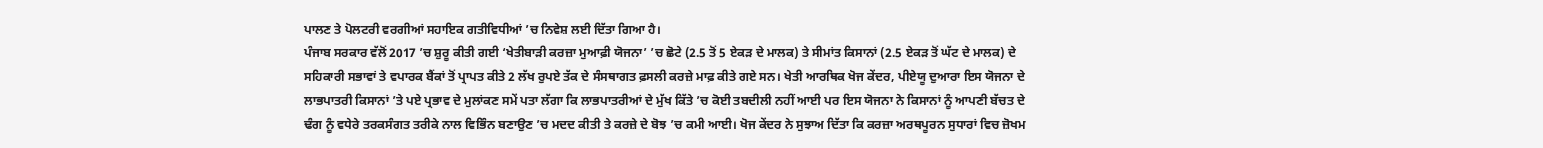ਪਾਲਣ ਤੇ ਪੋਲਟਰੀ ਵਰਗੀਆਂ ਸਹਾਇਕ ਗਤੀਵਿਧੀਆਂ ’ਚ ਨਿਵੇਸ਼ ਲਈ ਦਿੱਤਾ ਗਿਆ ਹੈ।
ਪੰਜਾਬ ਸਰਕਾਰ ਵੱਲੋਂ 2017 ’ਚ ਸ਼ੁਰੂ ਕੀਤੀ ਗਈ ‘ਖੇਤੀਬਾੜੀ ਕਰਜ਼ਾ ਮੁਆਫ਼ੀ ਯੋਜਨਾ’ ’ਚ ਛੋਟੇ (2.5 ਤੋਂ 5 ਏਕੜ ਦੇ ਮਾਲਕ) ਤੇ ਸੀਮਾਂਤ ਕਿਸਾਨਾਂ (2.5 ਏਕੜ ਤੋਂ ਘੱਟ ਦੇ ਮਾਲਕ) ਦੇ ਸਹਿਕਾਰੀ ਸਭਾਵਾਂ ਤੇ ਵਪਾਰਕ ਬੈਂਕਾਂ ਤੋਂ ਪ੍ਰਾਪਤ ਕੀਤੇ 2 ਲੱਖ ਰੁਪਏ ਤੱਕ ਦੇ ਸੰਸਥਾਗਤ ਫ਼ਸਲੀ ਕਰਜ਼ੇ ਮਾਫ਼ ਕੀਤੇ ਗਏ ਸਨ। ਖੇਤੀ ਆਰਥਿਕ ਖੋਜ ਕੇਂਦਰ, ਪੀਏਯੂ ਦੁਆਰਾ ਇਸ ਯੋਜਨਾ ਦੇ ਲਾਭਪਾਤਰੀ ਕਿਸਾਨਾਂ ’ਤੇ ਪਏ ਪ੍ਰਭਾਵ ਦੇ ਮੁਲਾਂਕਣ ਸਮੇਂ ਪਤਾ ਲੱਗਾ ਕਿ ਲਾਭਪਾਤਰੀਆਂ ਦੇ ਮੁੱਖ ਕਿੱਤੇ ’ਚ ਕੋਈ ਤਬਦੀਲੀ ਨਹੀਂ ਆਈ ਪਰ ਇਸ ਯੋਜਨਾ ਨੇ ਕਿਸਾਨਾਂ ਨੂੰ ਆਪਣੀ ਬੱਚਤ ਦੇ ਢੰਗ ਨੂੰ ਵਧੇਰੇ ਤਰਕਸੰਗਤ ਤਰੀਕੇ ਨਾਲ ਵਿਭਿੰਨ ਬਣਾਉਣ ’ਚ ਮਦਦ ਕੀਤੀ ਤੇ ਕਰਜ਼ੇ ਦੇ ਬੋਝ ’ਚ ਕਮੀ ਆਈ। ਖੋਜ ਕੇਂਦਰ ਨੇ ਸੁਝਾਅ ਦਿੱਤਾ ਕਿ ਕਰਜ਼ਾ ਅਰਥਪੂਰਨ ਸੁਧਾਰਾਂ ਵਿਚ ਜ਼ੋਖਮ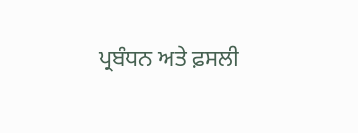ਪ੍ਰਬੰਧਨ ਅਤੇ ਫ਼ਸਲੀ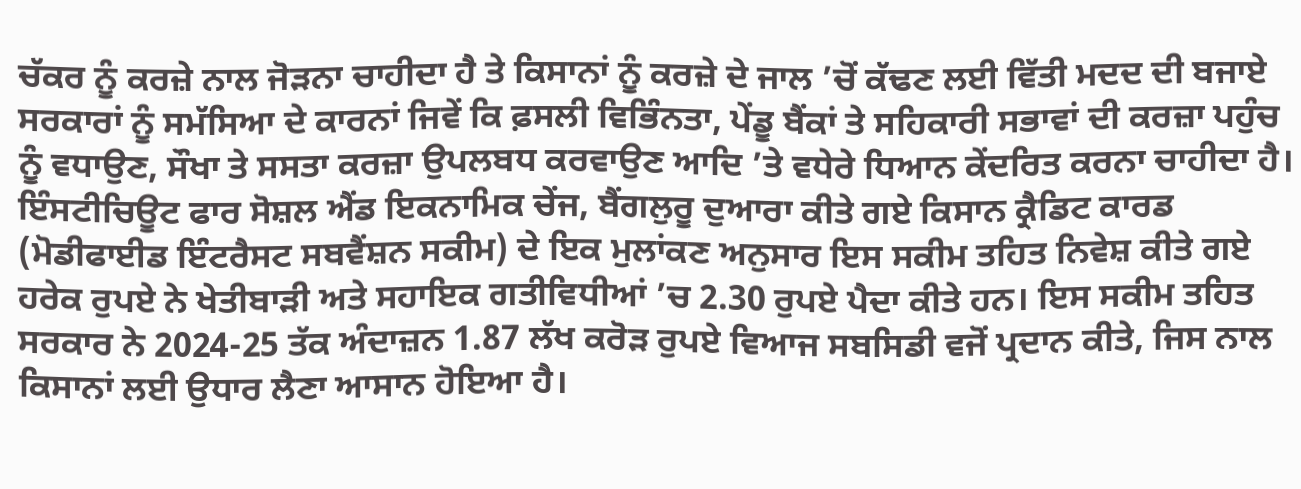ਚੱਕਰ ਨੂੰ ਕਰਜ਼ੇ ਨਾਲ ਜੋੜਨਾ ਚਾਹੀਦਾ ਹੈ ਤੇ ਕਿਸਾਨਾਂ ਨੂੰ ਕਰਜ਼ੇ ਦੇ ਜਾਲ ’ਚੋਂ ਕੱਢਣ ਲਈ ਵਿੱਤੀ ਮਦਦ ਦੀ ਬਜਾਏ ਸਰਕਾਰਾਂ ਨੂੰ ਸਮੱਸਿਆ ਦੇ ਕਾਰਨਾਂ ਜਿਵੇਂ ਕਿ ਫ਼ਸਲੀ ਵਿਭਿੰਨਤਾ, ਪੇਂਡੂ ਬੈਂਕਾਂ ਤੇ ਸਹਿਕਾਰੀ ਸਭਾਵਾਂ ਦੀ ਕਰਜ਼ਾ ਪਹੁੰਚ ਨੂੰ ਵਧਾਉਣ, ਸੌਖਾ ਤੇ ਸਸਤਾ ਕਰਜ਼ਾ ਉਪਲਬਧ ਕਰਵਾਉਣ ਆਦਿ ’ਤੇ ਵਧੇਰੇ ਧਿਆਨ ਕੇਂਦਰਿਤ ਕਰਨਾ ਚਾਹੀਦਾ ਹੈ।
ਇੰਸਟੀਚਿਊਟ ਫਾਰ ਸੋਸ਼ਲ ਐਂਡ ਇਕਨਾਮਿਕ ਚੇਂਜ, ਬੈਂਗਲੁਰੂ ਦੁਆਰਾ ਕੀਤੇ ਗਏ ਕਿਸਾਨ ਕ੍ਰੈਡਿਟ ਕਾਰਡ (ਮੋਡੀਫਾਈਡ ਇੰਟਰੈਸਟ ਸਬਵੈਂਸ਼ਨ ਸਕੀਮ) ਦੇ ਇਕ ਮੁਲਾਂਕਣ ਅਨੁਸਾਰ ਇਸ ਸਕੀਮ ਤਹਿਤ ਨਿਵੇਸ਼ ਕੀਤੇ ਗਏ ਹਰੇਕ ਰੁਪਏ ਨੇ ਖੇਤੀਬਾੜੀ ਅਤੇ ਸਹਾਇਕ ਗਤੀਵਿਧੀਆਂ ’ਚ 2.30 ਰੁਪਏ ਪੈਦਾ ਕੀਤੇ ਹਨ। ਇਸ ਸਕੀਮ ਤਹਿਤ ਸਰਕਾਰ ਨੇ 2024-25 ਤੱਕ ਅੰਦਾਜ਼ਨ 1.87 ਲੱਖ ਕਰੋੜ ਰੁਪਏ ਵਿਆਜ ਸਬਸਿਡੀ ਵਜੋਂ ਪ੍ਰਦਾਨ ਕੀਤੇ, ਜਿਸ ਨਾਲ ਕਿਸਾਨਾਂ ਲਈ ਉਧਾਰ ਲੈਣਾ ਆਸਾਨ ਹੋਇਆ ਹੈ।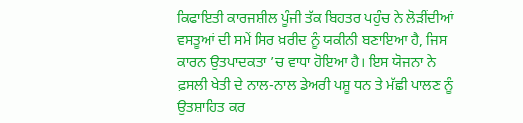ਕਿਫਾਇਤੀ ਕਾਰਜਸ਼ੀਲ ਪੂੰਜੀ ਤੱਕ ਬਿਹਤਰ ਪਹੁੰਚ ਨੇ ਲੋੜੀਂਦੀਆਂ ਵਸਤੂਆਂ ਦੀ ਸਮੇਂ ਸਿਰ ਖ਼ਰੀਦ ਨੂੰ ਯਕੀਨੀ ਬਣਾਇਆ ਹੈ, ਜਿਸ ਕਾਰਨ ਉਤਪਾਦਕਤਾ ’ਚ ਵਾਧਾ ਹੋਇਆ ਹੈ। ਇਸ ਯੋਜਨਾ ਨੇ ਫ਼ਸਲੀ ਖੇਤੀ ਦੇ ਨਾਲ-ਨਾਲ ਡੇਅਰੀ ਪਸ਼ੂ ਧਨ ਤੇ ਮੱਛੀ ਪਾਲਣ ਨੂੰ ਉਤਸ਼ਾਹਿਤ ਕਰ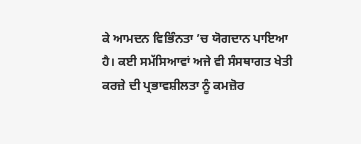ਕੇ ਆਮਦਨ ਵਿਭਿੰਨਤਾ ’ਚ ਯੋਗਦਾਨ ਪਾਇਆ ਹੈ। ਕਈ ਸਮੱਸਿਆਵਾਂ ਅਜੇ ਵੀ ਸੰਸਥਾਗਤ ਖੇਤੀ ਕਰਜ਼ੇ ਦੀ ਪ੍ਰਭਾਵਸ਼ੀਲਤਾ ਨੂੰ ਕਮਜ਼ੋਰ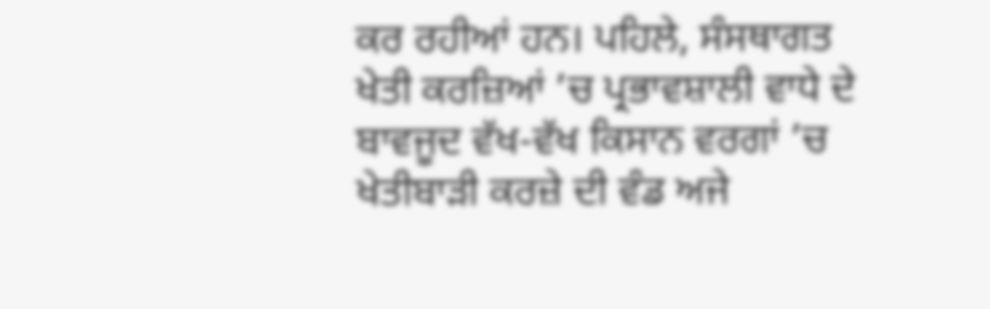ਕਰ ਰਹੀਆਂ ਹਨ। ਪਹਿਲੇ, ਸੰਸਥਾਗਤ ਖੇਤੀ ਕਰਜ਼ਿਆਂ ’ਚ ਪ੍ਰਭਾਵਸ਼ਾਲੀ ਵਾਧੇ ਦੇ ਬਾਵਜੂਦ ਵੱਖ-ਵੱਖ ਕਿਸਾਨ ਵਰਗਾਂ ’ਚ ਖੇਤੀਬਾੜੀ ਕਰਜ਼ੇ ਦੀ ਵੰਡ ਅਜੇ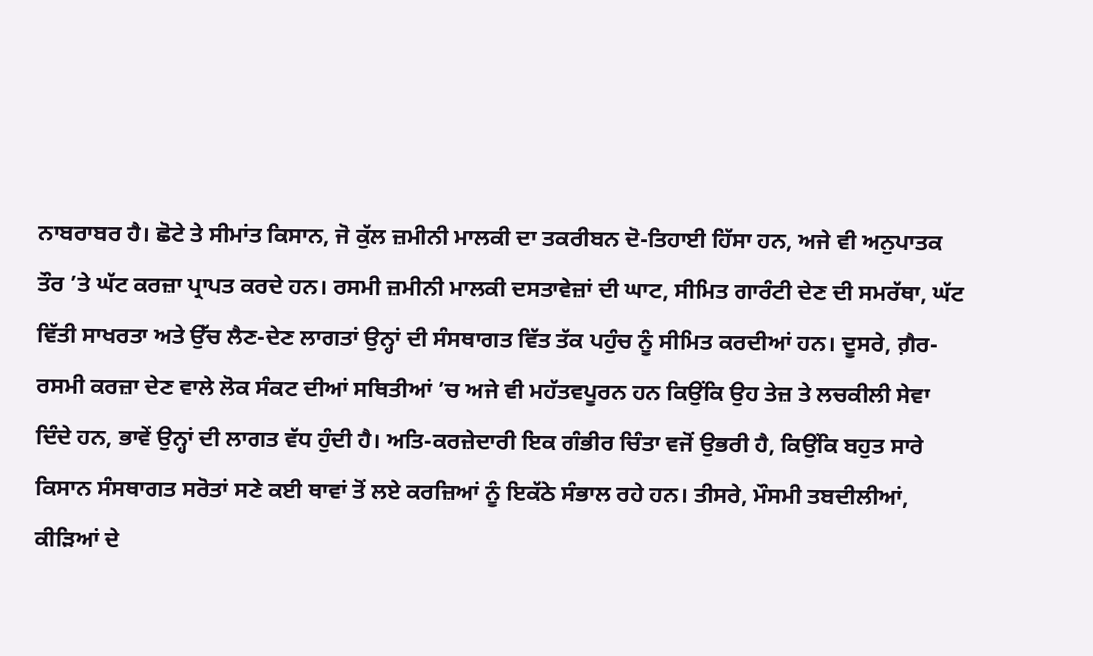ਨਾਬਰਾਬਰ ਹੈ। ਛੋਟੇ ਤੇ ਸੀਮਾਂਤ ਕਿਸਾਨ, ਜੋ ਕੁੱਲ ਜ਼ਮੀਨੀ ਮਾਲਕੀ ਦਾ ਤਕਰੀਬਨ ਦੋ-ਤਿਹਾਈ ਹਿੱਸਾ ਹਨ, ਅਜੇ ਵੀ ਅਨੁਪਾਤਕ ਤੌਰ ’ਤੇ ਘੱਟ ਕਰਜ਼ਾ ਪ੍ਰਾਪਤ ਕਰਦੇ ਹਨ। ਰਸਮੀ ਜ਼ਮੀਨੀ ਮਾਲਕੀ ਦਸਤਾਵੇਜ਼ਾਂ ਦੀ ਘਾਟ, ਸੀਮਿਤ ਗਾਰੰਟੀ ਦੇਣ ਦੀ ਸਮਰੱਥਾ, ਘੱਟ ਵਿੱਤੀ ਸਾਖਰਤਾ ਅਤੇ ਉੱਚ ਲੈਣ-ਦੇਣ ਲਾਗਤਾਂ ਉਨ੍ਹਾਂ ਦੀ ਸੰਸਥਾਗਤ ਵਿੱਤ ਤੱਕ ਪਹੁੰਚ ਨੂੰ ਸੀਮਿਤ ਕਰਦੀਆਂ ਹਨ। ਦੂਸਰੇ, ਗ਼ੈਰ-ਰਸਮੀ ਕਰਜ਼ਾ ਦੇਣ ਵਾਲੇ ਲੋਕ ਸੰਕਟ ਦੀਆਂ ਸਥਿਤੀਆਂ ’ਚ ਅਜੇ ਵੀ ਮਹੱਤਵਪੂਰਨ ਹਨ ਕਿਉਂਕਿ ਉਹ ਤੇਜ਼ ਤੇ ਲਚਕੀਲੀ ਸੇਵਾ ਦਿੰਦੇ ਹਨ, ਭਾਵੇਂ ਉਨ੍ਹਾਂ ਦੀ ਲਾਗਤ ਵੱਧ ਹੁੰਦੀ ਹੈ। ਅਤਿ-ਕਰਜ਼ੇਦਾਰੀ ਇਕ ਗੰਭੀਰ ਚਿੰਤਾ ਵਜੋਂ ਉਭਰੀ ਹੈ, ਕਿਉਂਕਿ ਬਹੁਤ ਸਾਰੇ ਕਿਸਾਨ ਸੰਸਥਾਗਤ ਸਰੋਤਾਂ ਸਣੇ ਕਈ ਥਾਵਾਂ ਤੋਂ ਲਏ ਕਰਜ਼ਿਆਂ ਨੂੰ ਇਕੱਠੇ ਸੰਭਾਲ ਰਹੇ ਹਨ। ਤੀਸਰੇ, ਮੌਸਮੀ ਤਬਦੀਲੀਆਂ, ਕੀੜਿਆਂ ਦੇ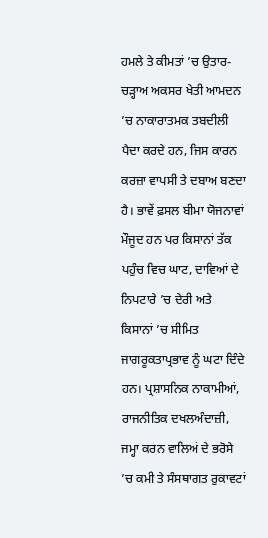ਹਮਲੇ ਤੇ ਕੀਮਤਾਂ ’ਚ ਉਤਾਰ-ਚੜ੍ਹਾਅ ਅਕਸਰ ਖੇਤੀ ਆਮਦਨ ’ਚ ਨਾਕਾਰਾਤਮਕ ਤਬਦੀਲੀ ਪੈਦਾ ਕਰਦੇ ਹਨ, ਜਿਸ ਕਾਰਨ ਕਰਜ਼ਾ ਵਾਪਸੀ ਤੇ ਦਬਾਅ ਬਣਦਾ ਹੈ। ਭਾਵੇਂ ਫ਼ਸਲ ਬੀਮਾ ਯੋਜਨਾਵਾਂ ਮੌਜੂਦ ਹਨ ਪਰ ਕਿਸਾਨਾਂ ਤੱਕ ਪਹੁੰਚ ਵਿਚ ਘਾਟ, ਦਾਵਿਆਂ ਦੇ ਨਿਪਟਾਰੇ ’ਚ ਦੇਰੀ ਅਤੇ ਕਿਸਾਨਾਂ ’ਚ ਸੀਮਿਤ ਜਾਗਰੂਕਤਾਪ੍ਰਭਾਵ ਨੂੰ ਘਟਾ ਦਿੰਦੇ ਹਨ। ਪ੍ਰਸ਼ਾਸਨਿਕ ਨਾਕਾਮੀਆਂ, ਰਾਜਨੀਤਿਕ ਦਖਲਅੰਦਾਜ਼ੀ, ਜਮ੍ਹਾ ਕਰਨ ਵਾਲਿਅਂ ਦੇ ਭਰੋਸੇ ’ਚ ਕਮੀ ਤੇ ਸੰਸਥਾਗਤ ਰੁਕਾਵਟਾਂ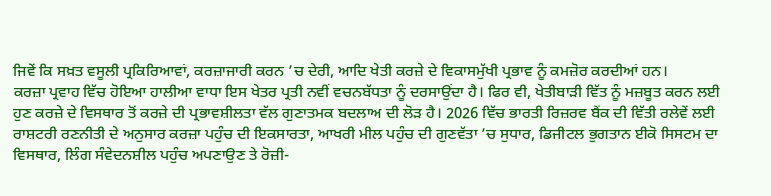ਜਿਵੇਂ ਕਿ ਸਖ਼ਤ ਵਸੂਲੀ ਪ੍ਰਕਿਰਿਆਵਾਂ, ਕਰਜ਼ਾਜਾਰੀ ਕਰਨ ’ਚ ਦੇਰੀ, ਆਦਿ ਖੇਤੀ ਕਰਜ਼ੇ ਦੇ ਵਿਕਾਸਮੁੱਖੀ ਪ੍ਰਭਾਵ ਨੂੰ ਕਮਜ਼ੋਰ ਕਰਦੀਆਂ ਹਨ।
ਕਰਜ਼ਾ ਪ੍ਰਵਾਹ ਵਿੱਚ ਹੋਇਆ ਹਾਲੀਆ ਵਾਧਾ ਇਸ ਖੇਤਰ ਪ੍ਰਤੀ ਨਵੀਂ ਵਚਨਬੱਧਤਾ ਨੂੰ ਦਰਸਾਉਂਦਾ ਹੈ। ਫਿਰ ਵੀ, ਖੇਤੀਬਾੜੀ ਵਿੱਤ ਨੂੰ ਮਜ਼ਬੂਤ ਕਰਨ ਲਈ ਹੁਣ ਕਰਜ਼ੇ ਦੇ ਵਿਸਥਾਰ ਤੋਂ ਕਰਜ਼ੇ ਦੀ ਪ੍ਰਭਾਵਸ਼ੀਲਤਾ ਵੱਲ ਗੁਣਾਤਮਕ ਬਦਲਾਅ ਦੀ ਲੋੜ ਹੈ। 2026 ਵਿੱਚ ਭਾਰਤੀ ਰਿਜ਼ਰਵ ਬੈਂਕ ਦੀ ਵਿੱਤੀ ਰਲੇਵੇਂ ਲਈ ਰਾਸ਼ਟਰੀ ਰਣਨੀਤੀ ਦੇ ਅਨੁਸਾਰ ਕਰਜ਼ਾ ਪਹੁੰਚ ਦੀ ਇਕਸਾਰਤਾ, ਆਖਰੀ ਮੀਲ ਪਹੁੰਚ ਦੀ ਗੁਣਵੱਤਾ ’ਚ ਸੁਧਾਰ, ਡਿਜੀਟਲ ਭੁਗਤਾਨ ਈਕੋ ਸਿਸਟਮ ਦਾ ਵਿਸਥਾਰ, ਲਿੰਗ ਸੰਵੇਦਨਸ਼ੀਲ ਪਹੁੰਚ ਅਪਣਾਉਣ ਤੇ ਰੋਜ਼ੀ-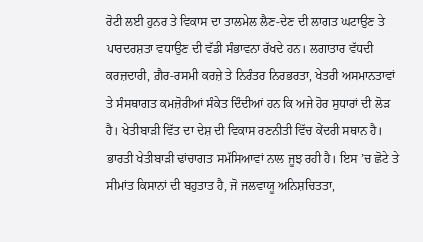ਰੋਟੀ ਲਈ ਹੁਨਰ ਤੇ ਵਿਕਾਸ ਦਾ ਤਾਲਮੇਲ ਲੈਣ-ਦੇਣ ਦੀ ਲਾਗਤ ਘਟਾਉਣ ਤੇ ਪਾਰਦਰਸ਼ਤਾ ਵਧਾਉਣ ਦੀ ਵੱਡੀ ਸੰਭਾਵਨਾ ਰੱਖਦੇ ਹਨ। ਲਗਾਤਾਰ ਵੱਧਦੀ ਕਰਜ਼ਦਾਰੀ, ਗ਼ੈਰ-ਰਸਮੀ ਕਰਜ਼ੇ ਤੇ ਨਿਰੰਤਰ ਨਿਰਭਰਤਾ, ਖੇਤਰੀ ਅਸਮਾਨਤਾਵਾਂ ਤੇ ਸੰਸਥਾਗਤ ਕਮਜ਼ੋਰੀਆਂ ਸੰਕੇਤ ਦਿੰਦੀਆਂ ਹਨ ਕਿ ਅਜੇ ਹੋਰ ਸੁਧਾਰਾਂ ਦੀ ਲੋੜ ਹੈ। ਖੇਤੀਬਾੜੀ ਵਿੱਤ ਦਾ ਦੇਸ਼ ਦੀ ਵਿਕਾਸ ਰਣਨੀਤੀ ਵਿੱਚ ਕੇਂਦਰੀ ਸਥਾਨ ਹੈ। ਭਾਰਤੀ ਖੇਤੀਬਾੜੀ ਢਾਂਚਾਗਤ ਸਮੱਸਿਆਵਾਂ ਨਾਲ ਜੂਝ ਰਹੀ ਹੈ। ਇਸ ’ਚ ਛੋਟੇ ਤੇ ਸੀਮਾਂਤ ਕਿਸਾਨਾਂ ਦੀ ਬਹੁਤਾਤ ਹੈ, ਜੋ ਜਲਵਾਯੂ ਅਨਿਸ਼ਚਿਤਤਾ,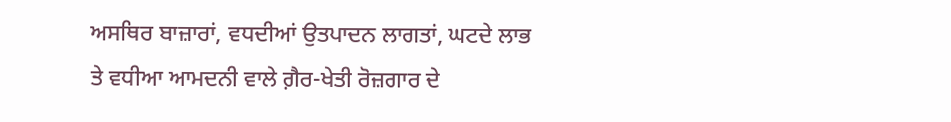ਅਸਥਿਰ ਬਾਜ਼ਾਰਾਂ, ਵਧਦੀਆਂ ਉਤਪਾਦਨ ਲਾਗਤਾਂ, ਘਟਦੇ ਲਾਭ ਤੇ ਵਧੀਆ ਆਮਦਨੀ ਵਾਲੇ ਗ਼ੈਰ-ਖੇਤੀ ਰੋਜ਼ਗਾਰ ਦੇ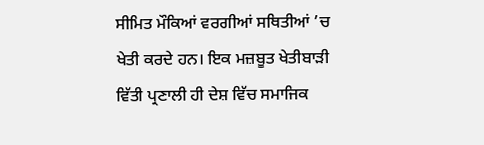ਸੀਮਿਤ ਮੌਕਿਆਂ ਵਰਗੀਆਂ ਸਥਿਤੀਆਂ ’ਚ ਖੇਤੀ ਕਰਦੇ ਹਨ। ਇਕ ਮਜ਼ਬੂਤ ਖੇਤੀਬਾੜੀ ਵਿੱਤੀ ਪ੍ਰਣਾਲੀ ਹੀ ਦੇਸ਼ ਵਿੱਚ ਸਮਾਜਿਕ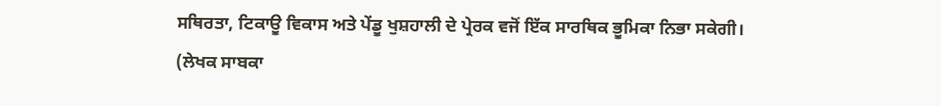ਸਥਿਰਤਾ, ਟਿਕਾਊ ਵਿਕਾਸ ਅਤੇ ਪੇਂਡੂ ਖੁਸ਼ਹਾਲੀ ਦੇ ਪ੍ਰੇਰਕ ਵਜੋਂ ਇੱਕ ਸਾਰਥਿਕ ਭੂਮਿਕਾ ਨਿਭਾ ਸਕੇਗੀ।
(ਲੇਖਕ ਸਾਬਕਾ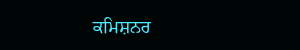ਕਮਿਸ਼ਨਰ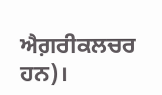ਐਗ਼ਰੀਕਲਚਰ ਹਨ)।